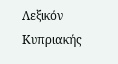Λεξικόν Κυπριακής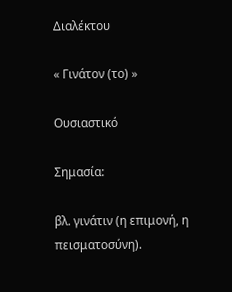Διαλέκτου

« Γινάτον (το) »

Ουσιαστικό

Σημασία:

βλ. γινάτιν (η επιμονή, η πεισματοσύνη).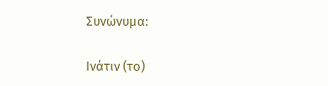Συνώνυμα:

Ινάτιν (το)